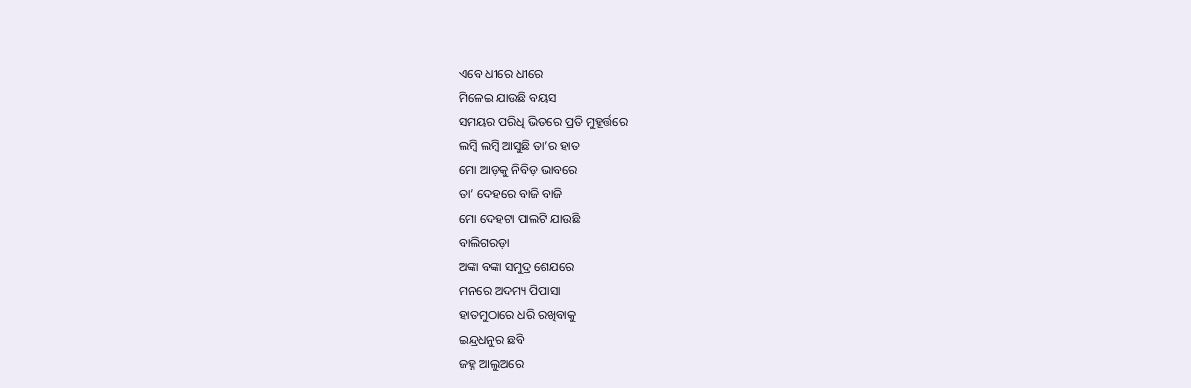ଏବେ ଧୀରେ ଧୀରେ
ମିଳେଇ ଯାଉଛି ବୟସ
ସମୟର ପରିଧି ଭିତରେ ପ୍ରତି ମୁହୂର୍ତ୍ତରେ
ଲମ୍ୱି ଲମ୍ୱି ଆସୁଛି ତା’ର ହାତ
ମୋ ଆଡ଼କୁ ନିବିଡ଼ ଭାବରେ
ତା’ ଦେହରେ ବାଜି ବାଜି
ମୋ ଦେହଟା ପାଲଟି ଯାଉଛି
ବାଲିଗରଡ଼ା
ଅଙ୍କା ବଙ୍କା ସମୁଦ୍ର ଶେଯରେ
ମନରେ ଅଦମ୍ୟ ପିପାସା
ହାତମୁଠାରେ ଧରି ରଖିବାକୁ
ଇନ୍ଦ୍ରଧନୁର ଛବି
ଜହ୍ନ ଆଲୁଅରେ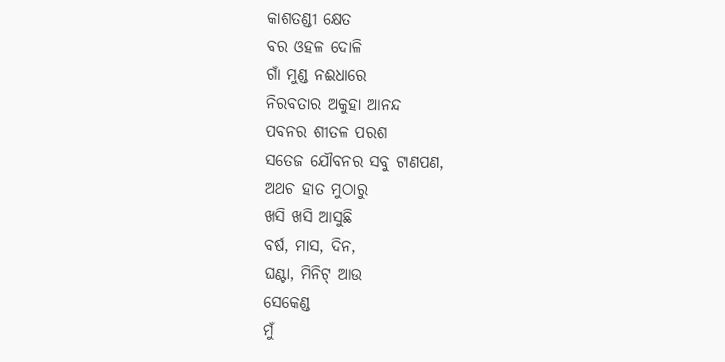କାଶତଣ୍ଡୀ କ୍ଷେତ
ବର ଓହଳ ଦୋଳି
ଗାଁ ମୁଣ୍ଡ ନଈଧାରେ
ନିରବତାର ଅକୁହା ଆନନ୍ଦ
ପବନର ଶୀତଳ ପରଶ
ସତେଜ ଯୌବନର ସବୁ ଟାଣପଣ,
ଅଥଚ ହାତ ମୁଠାରୁ
ଖସି ଖସି ଆସୁଛି
ବର୍ଷ, ମାସ, ଦିନ,
ଘଣ୍ଟା, ମିନିଟ୍ ଆଉ
ସେକେଣ୍ଡ
ମୁଁ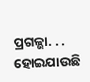ପ୍ରଗଳ୍ଭା. . . ହୋଇଯାଉଛି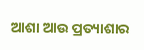ଆଶା ଆଉ ପ୍ରତ୍ୟାଶାର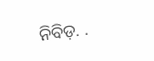ନିବିଡ଼. .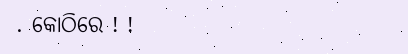. କୋଠିରେ ! !